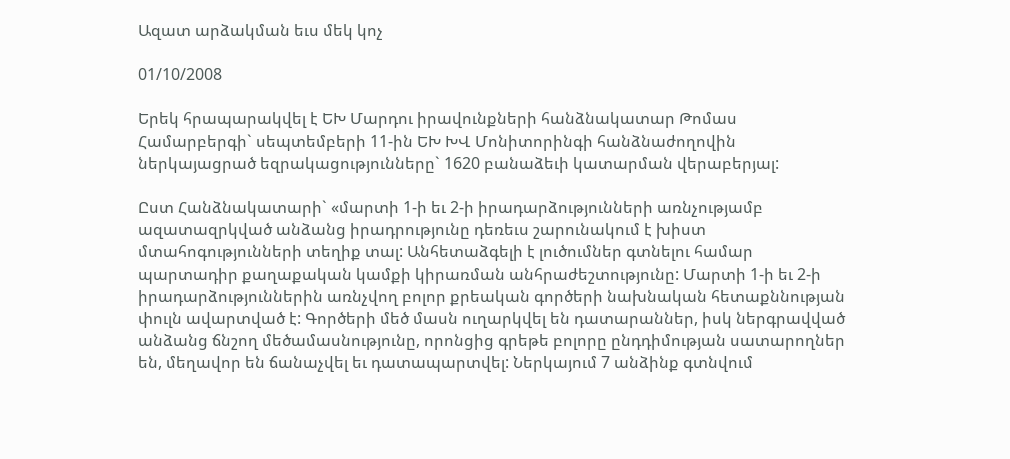Ազատ արձակման եւս մեկ կոչ

01/10/2008

Երեկ հրապարակվել է ԵԽ Մարդու իրավունքների հանձնակատար Թոմաս Համարբերգի` սեպտեմբերի 11-ին ԵԽ ԽՎ Մոնիտորինգի հանձնաժողովին ներկայացրած եզրակացությունները` 1620 բանաձեւի կատարման վերաբերյալ:

Ըստ Հանձնակատարի` «մարտի 1-ի եւ 2-ի իրադարձությունների առնչությամբ ազատազրկված անձանց իրադրությունը դեռեւս շարունակում է խիստ մտահոգությունների տեղիք տալ: Անհետաձգելի է լուծումներ գտնելու համար պարտադիր քաղաքական կամքի կիրառման անհրաժեշտությունը: Մարտի 1-ի եւ 2-ի իրադարձություններին առնչվող բոլոր քրեական գործերի նախնական հետաքննության փուլն ավարտված է: Գործերի մեծ մասն ուղարկվել են դատարաններ, իսկ ներգրավված անձանց ճնշող մեծամասնությունը, որոնցից գրեթե բոլորը ընդդիմության սատարողներ են, մեղավոր են ճանաչվել եւ դատապարտվել: Ներկայում 7 անձինք գտնվում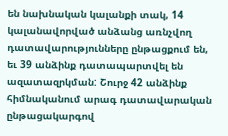են նախնական կալանքի տակ, 14 կալանավորված անձանց առնչվող դատավարությունները ընթացքում են, եւ 39 անձինք դատապարտվել են ազատազրկման: Շուրջ 42 անձինք հիմնականում արագ դատավարական ընթացակարգով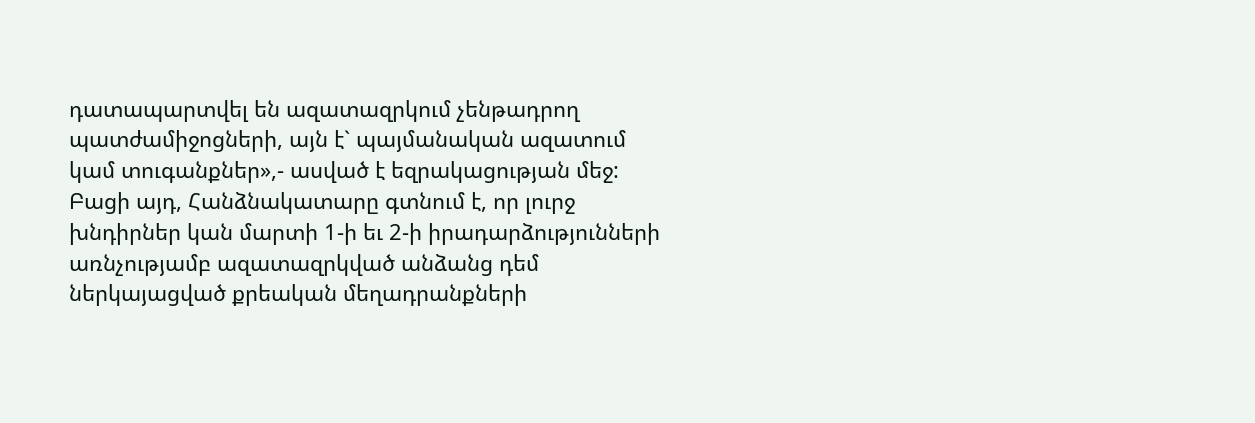դատապարտվել են ազատազրկում չենթադրող պատժամիջոցների, այն է` պայմանական ազատում կամ տուգանքներ»,- ասված է եզրակացության մեջ: Բացի այդ, Հանձնակատարը գտնում է, որ լուրջ խնդիրներ կան մարտի 1-ի եւ 2-ի իրադարձությունների առնչությամբ ազատազրկված անձանց դեմ ներկայացված քրեական մեղադրանքների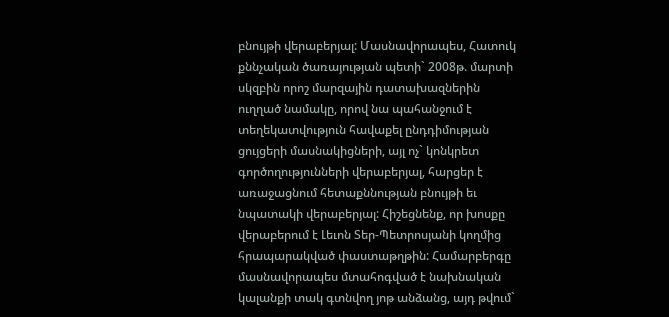բնույթի վերաբերյալ: Մասնավորապես, Հատուկ քննչական ծառայության պետի` 2008թ. մարտի սկզբին որոշ մարզային դատախազներին ուղղած նամակը, որով նա պահանջում է տեղեկատվություն հավաքել ընդդիմության ցույցերի մասնակիցների, այլ ոչ` կոնկրետ գործողությունների վերաբերյալ, հարցեր է առաջացնում հետաքննության բնույթի եւ նպատակի վերաբերյալ: Հիշեցնենք, որ խոսքը վերաբերում է Լեւոն Տեր-Պետրոսյանի կողմից հրապարակված փաստաթղթին: Համարբերգը մասնավորապես մտահոգված է նախնական կալանքի տակ գտնվող յոթ անձանց, այդ թվում`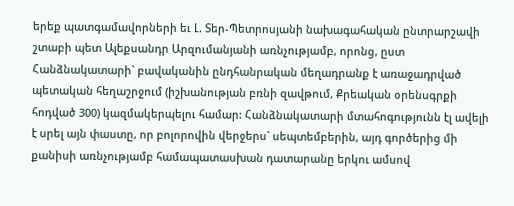երեք պատգամավորների եւ Լ. Տեր-Պետրոսյանի նախագահական ընտրարշավի շտաբի պետ Ալեքսանդր Արզումանյանի առնչությամբ, որոնց, ըստ Հանձնակատարի` բավականին ընդհանրական մեղադրանք է առաջադրված պետական հեղաշրջում (իշխանության բռնի զավթում, Քրեական օրենսգրքի հոդված 300) կազմակերպելու համար: Հանձնակատարի մտահոգությունն էլ ավելի է սրել այն փաստը, որ բոլորովին վերջերս` սեպտեմբերին, այդ գործերից մի քանիսի առնչությամբ համապատասխան դատարանը երկու ամսով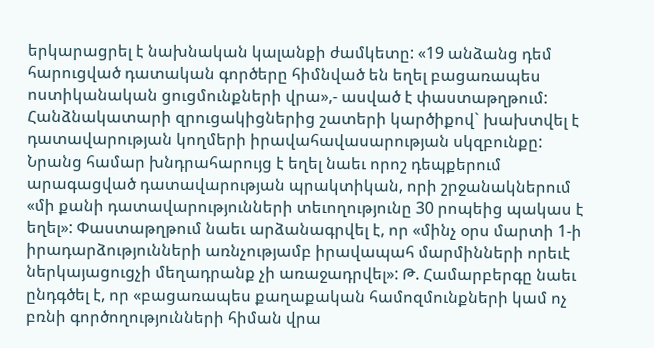երկարացրել է նախնական կալանքի ժամկետը: «19 անձանց դեմ հարուցված դատական գործերը հիմնված են եղել բացառապես ոստիկանական ցուցմունքների վրա»,- ասված է փաստաթղթում: Հանձնակատարի զրուցակիցներից շատերի կարծիքով` խախտվել է դատավարության կողմերի իրավահավասարության սկզբունքը: Նրանց համար խնդրահարույց է եղել նաեւ որոշ դեպքերում արագացված դատավարության պրակտիկան, որի շրջանակներում «մի քանի դատավարությունների տեւողությունը 30 րոպեից պակաս է եղել»: Փաստաթղթում նաեւ արձանագրվել է, որ «մինչ օրս մարտի 1-ի իրադարձությունների առնչությամբ իրավապահ մարմինների որեւէ ներկայացուցչի մեղադրանք չի առաջադրվել»: Թ. Համարբերգը նաեւ ընդգծել է, որ «բացառապես քաղաքական համոզմունքների կամ ոչ բռնի գործողությունների հիման վրա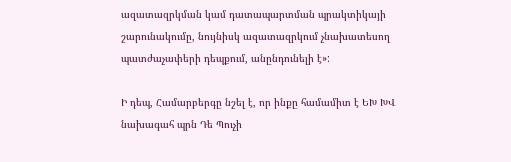ազատազրկման կամ դատապարտման պրակտիկայի շարունակումը, նույնիսկ ազատազրկում չնախատեսող պատժաչափերի դեպքում, անընդունելի է»:

Ի դեպ, Համարբերգը նշել է, որ ինքը համամիտ է ԵԽ ԽՎ նախագահ պրն Դե Պուչի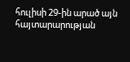հուլիսի 29-ին արած այն հայտարարության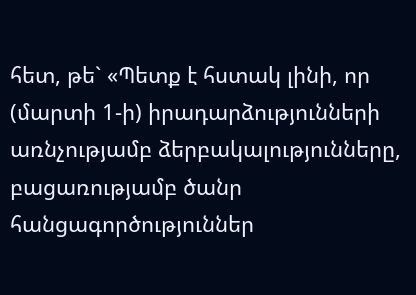հետ, թե` «Պետք է հստակ լինի, որ (մարտի 1-ի) իրադարձությունների առնչությամբ ձերբակալությունները, բացառությամբ ծանր հանցագործություններ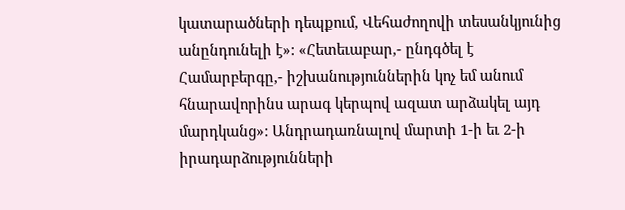կատարածների դեպքում, Վեհաժողովի տեսանկյունից անընդունելի է»: «Հետեւաբար,- ընդգծել է Համարբերգը,- իշխանություններին կոչ եմ անում հնարավորինս արագ կերպով ազատ արձակել այդ մարդկանց»: Անդրադառնալով մարտի 1-ի եւ 2-ի իրադարձությունների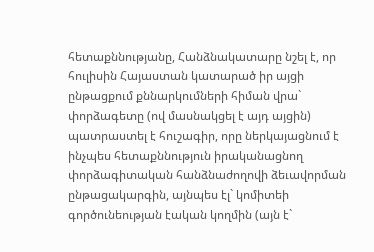հետաքննությանը, Հանձնակատարը նշել է, որ հուլիսին Հայաստան կատարած իր այցի ընթացքում քննարկումների հիման վրա` փորձագետը (ով մասնակցել է այդ այցին) պատրաստել է հուշագիր, որը ներկայացնում է ինչպես հետաքննություն իրականացնող փորձագիտական հանձնաժողովի ձեւավորման ընթացակարգին, այնպես էլ` կոմիտեի գործունեության էական կողմին (այն է`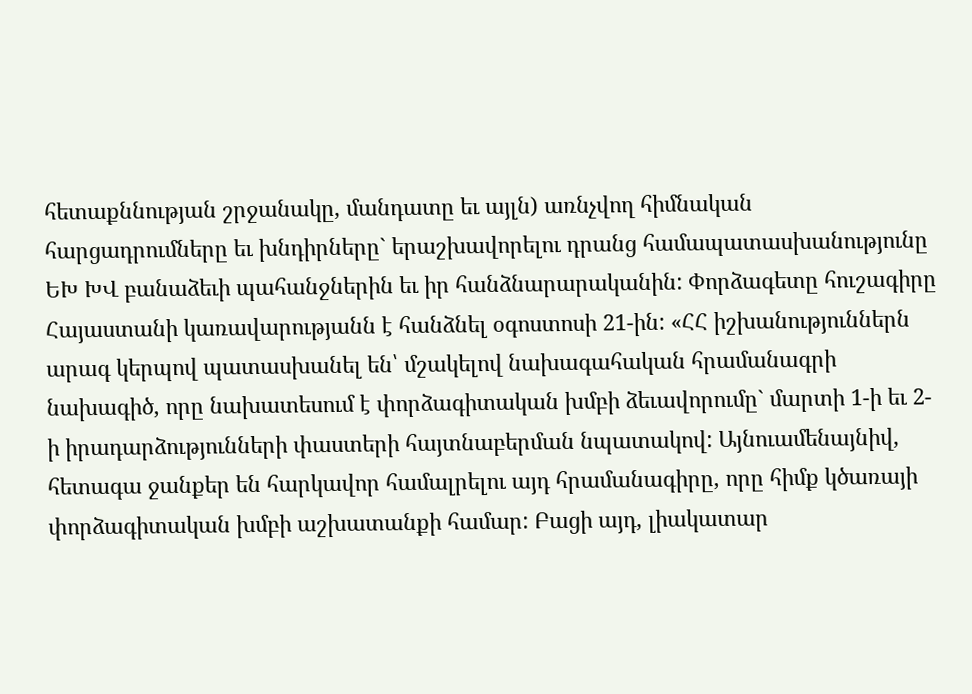հետաքննության շրջանակը, մանդատը եւ այլն) առնչվող հիմնական հարցադրումները եւ խնդիրները` երաշխավորելու դրանց համապատասխանությունը ԵԽ ԽՎ բանաձեւի պահանջներին եւ իր հանձնարարականին: Փորձագետը հուշագիրը Հայաստանի կառավարությանն է հանձնել օգոստոսի 21-ին: «ՀՀ իշխանություններն արագ կերպով պատասխանել են՝ մշակելով նախագահական հրամանագրի նախագիծ, որը նախատեսում է փորձագիտական խմբի ձեւավորումը` մարտի 1-ի եւ 2-ի իրադարձությունների փաստերի հայտնաբերման նպատակով: Այնուամենայնիվ, հետագա ջանքեր են հարկավոր համալրելու այդ հրամանագիրը, որը հիմք կծառայի փորձագիտական խմբի աշխատանքի համար: Բացի այդ, լիակատար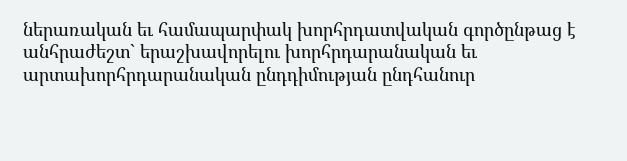ներառական եւ համապարփակ խորհրդատվական գործընթաց է անհրաժեշտ` երաշխավորելու խորհրդարանական եւ արտախորհրդարանական ընդդիմության ընդհանուր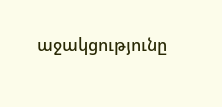աջակցությունը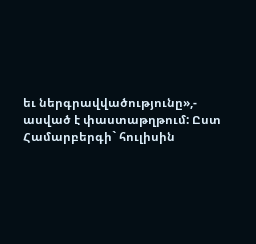եւ ներգրավվածությունը»,- ասված է փաստաթղթում: Ըստ Համարբերգի` հուլիսին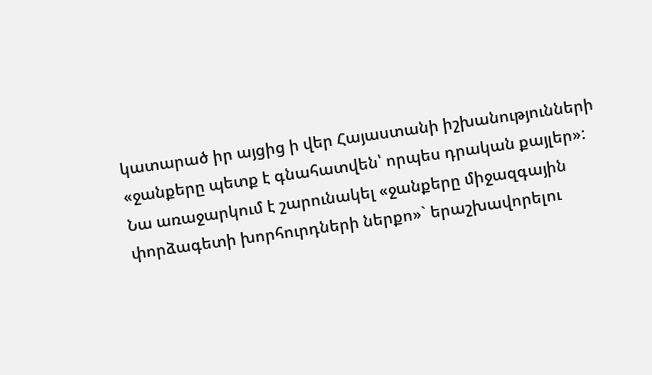կատարած իր այցից ի վեր Հայաստանի իշխանությունների «ջանքերը պետք է գնահատվեն՝ որպես դրական քայլեր»: Նա առաջարկում է շարունակել «ջանքերը միջազգային փորձագետի խորհուրդների ներքո»` երաշխավորելու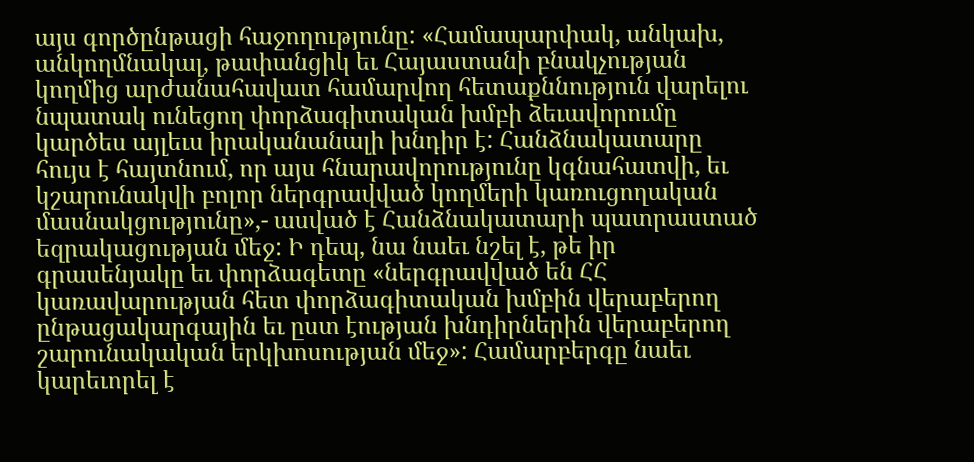այս գործընթացի հաջողությունը: «Համապարփակ, անկախ, անկողմնակալ, թափանցիկ եւ Հայաստանի բնակչության կողմից արժանահավատ համարվող հետաքննություն վարելու նպատակ ունեցող փորձագիտական խմբի ձեւավորումը կարծես այլեւս իրականանալի խնդիր է: Հանձնակատարը հույս է հայտնում, որ այս հնարավորությունը կգնահատվի, եւ կշարունակվի բոլոր ներգրավված կողմերի կառուցողական մասնակցությունը»,- ասված է Հանձնակատարի պատրաստած եզրակացության մեջ: Ի դեպ, նա նաեւ նշել է, թե իր գրասենյակը եւ փորձագետը «ներգրավված են ՀՀ կառավարության հետ փորձագիտական խմբին վերաբերող ընթացակարգային եւ ըստ էության խնդիրներին վերաբերող շարունակական երկխոսության մեջ»: Համարբերգը նաեւ կարեւորել է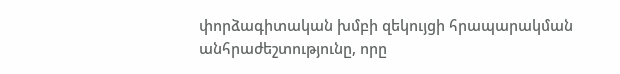փորձագիտական խմբի զեկույցի հրապարակման անհրաժեշտությունը, որը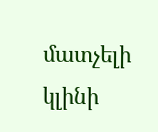մատչելի կլինի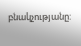բնակչությանը: